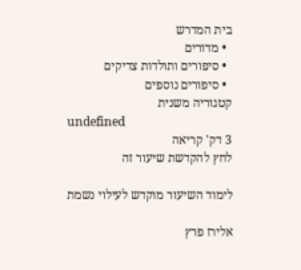בית המדרש
  • מדורים
  • סיפורים ותולדות צדיקים
  • סיפורים נוספים
קטגוריה משנית
undefined
3 דק' קריאה
לחץ להקדשת שיעור זה

לימוד השיעור מוקדש לעילוי נשמת

אלירז פרץ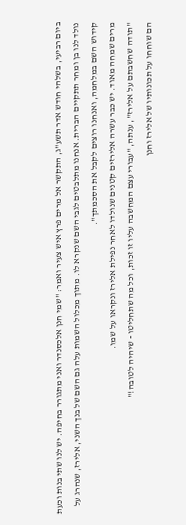ביום רביעי, בשלהי חודש אדר תשע"ג, התקשר אל מרים פרץ איש צעיר ואמר: "שמי חנן אלכסנדר ואני מתגורר בחיפה. יש לנו שתי בנות וכעת נולד לנו בן ומחר תתקיים הברית. אנחנו מתלבטים לגבי השם שנקרא לו. מתוך מכלול השמות עלה גם השם של בנך השני, אלירז, שנהרג על קידוש השם במלחמה, ואנחנו רוצים לקבל את הסכמתך".
מרים שמחה מאוד. יש כבר עשרה אלירזים קטנים שנולדו לאחר נפילת אלירז ונקראו על שמו.
"תודה שחשבתם על אלירז", ענתה, "עבורי עצם המחשבה עליו זו זכות, וכל מה שתחליטו - שיהיה לטובה!"
הם שוחחו על תכונותיו של אלירז וחנן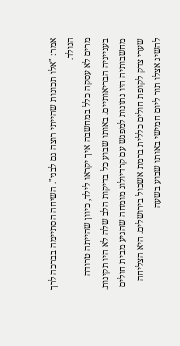אמר: "אלו תכונות שהייתי רוצה גם לבני". השיחה הסתיימה בברכה לרך הנולד.
מרים לא עסקה כלל במחשבה איך יקראו לילד, כיוון שהייתה טרודה בענייניה הבריאותיים. באותו שבוע כל בדיקות הלב שלה לא היו תקינות. מחשבותיה היו נתונות למפגש עם קרדיולוג מומחה שהגיע מבית חולים שערי צדק לקופת חולים כללית ברמת אשכול בירושלים. היא הצליחה להשיג אצלו תור ליום חמישי באותו שבוע בשעה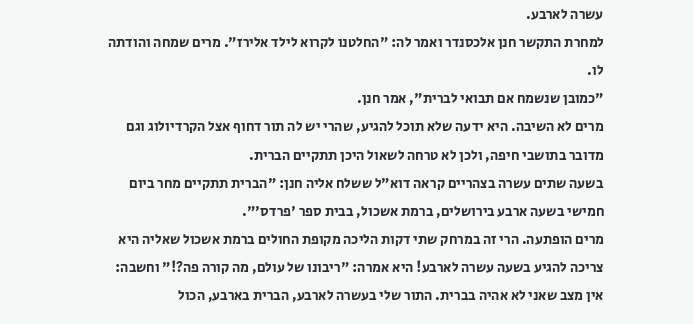עשרה לארבע.
למחרת התקשר חנן אלכסנדר ואמר לה: "החלטנו לקרוא לילד אלירז". מרים שמחה והודתה לו.
"כמובן שנשמח אם תבואי לברית", אמר חנן.
מרים לא השיבה. היא ידעה שלא תוכל להגיע, שהרי יש לה תור דחוף אצל הקרדיולוג וגם מדובר בתושבי חיפה, ולכן לא טרחה לשאול היכן תתקיים הברית.
בשעה שתים עשרה בצהריים קראה דוא"ל ששלח אליה חנן: "הברית תתקיים מחר ביום חמישי בשעה ארבע בירושלים, ברמת אשכול, בבית ספר 'פרדס'".
מרים הופתעה. הרי זה במרחק שתי דקות הליכה מקופת החולים ברמת אשכול שאליה היא צריכה להגיע בשעה עשרה לארבע! היא אמרה: "ריבונו של עולם, מה קורה פה?!" וחשבה: אין מצב שאני לא אהיה בברית. התור שלי בעשרה לארבע, הברית בארבע, הכול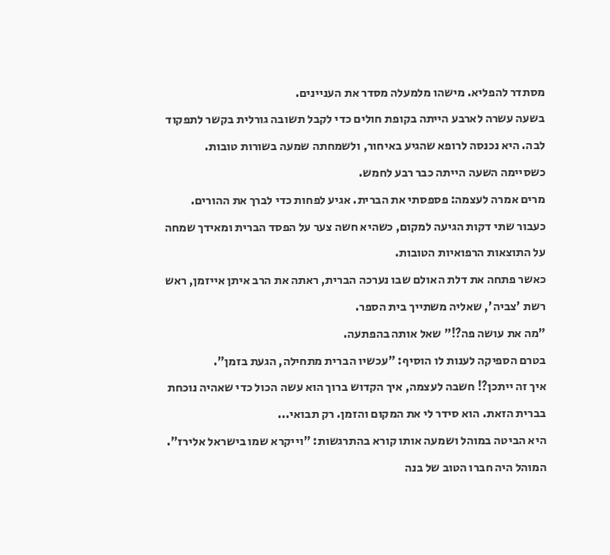מסתדר להפליא. מישהו מלמעלה מסדר את העניינים.
בשעה עשרה לארבע הייתה בקופת חולים כדי לקבל תשובה גורלית בקשר לתפקוד לבה. היא נכנסה לרופא שהגיע באיחור, ולשמחתה שמעה בשורות טובות. כשסיימה השעה הייתה כבר רבע לחמש.
מרים אמרה לעצמה: פספסתי את הברית. אגיע לפחות כדי לברך את ההורים.
כעבור שתי דקות הגיעה למקום, כשהיא חשה צער על הפסד הברית ומאידך שמחה על התוצאות הרפואיות הטובות.
כאשר פתחה את דלת האולם שבו נערכה הברית, ראתה את הרב איתן אייזמן, ראש רשת 'צביה', שאליה משתייך בית הספר.
"מה את עושה פה?!" שאל אותה בהפתעה.
בטרם הספיקה לענות לו הוסיף: "עכשיו הברית מתחילה, הגעת בזמן".
איך זה ייתכן?! חשבה לעצמה, איך הקדוש ברוך הוא עשה הכול כדי שאהיה נוכחת בברית הזאת. הוא סידר לי את המקום והזמן. רק תבואי...
היא הביטה במוהל ושמעה אותו קורא בהתרגשות: "וייקרא שמו בישראל אלירז".
המוהל היה חברו הטוב של בנה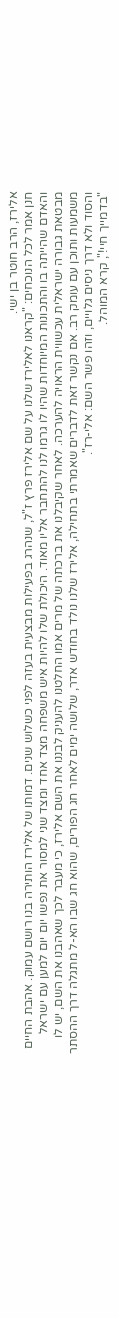אלירז, הרב חוטר בן ישי.
חנן אמר לכל הנוכחים: "קראנו לאלירז שלנו על שם אלירז פרץ ז"ל, שנהרג בפעילות מבצעית בעזה לפני כשלוש שנים. דמותו של אלירז הותירה בנו רושם עמוק. אהבת החיים והאדם שהייתה בו והתכונות המיוחדות שהיו לו גרמו לנו להתחבר אליו מאוד. היכולת שלו להיות איש משפחה מצד אחד ומצד שני למסור את נפשו יום יום למען עם ישראל מבטאת גבורה ישראלית עכשווית הראויה להערכה. לאחר שקיבלנו את ברכתה של מרים אמו החלטנו להעניק לבננו את השם אלירז, כי מעבר לכך שאהבנו את השם, יש לו משמעות ותוכן עם עומק רב. אם נקשר זאת לדברים שאמרתי בתחילה, אלירז שלנו נולד בחודש אדר, שלושה ימים לאחר חג הפורים, שהוא חג שבו הא-ל מתגלה דרך ההסתר והסוד ולא דרך ניסים גלויים, וזהו פשר השם: אלי-רז".
"בדמייך חיי!", קרא המוהל.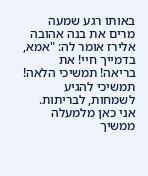באותו רגע שמעה מרים את בנה אהובה אלירז אומר לה: "אמא, בדמייך חיי! את בריאה! תמשיכי הלאה! תמשיכי להגיע לשמחות, לבריתות. אני כאן מלמעלה ממשיך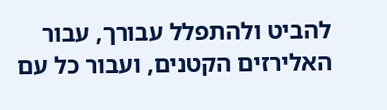להביט ולהתפלל עבורך, עבור האלירזים הקטנים, ועבור כל עם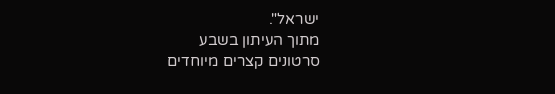ישראל".
מתוך העיתון בשבע
סרטונים קצרים מיוחדים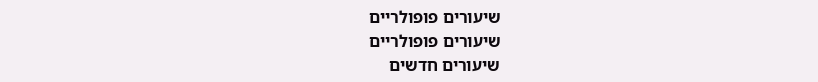שיעורים פופולריים
שיעורים פופולריים
שיעורים חדשים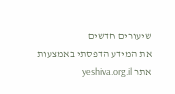שיעורים חדשים
את המידע הדפסתי באמצעות אתר yeshiva.org.il